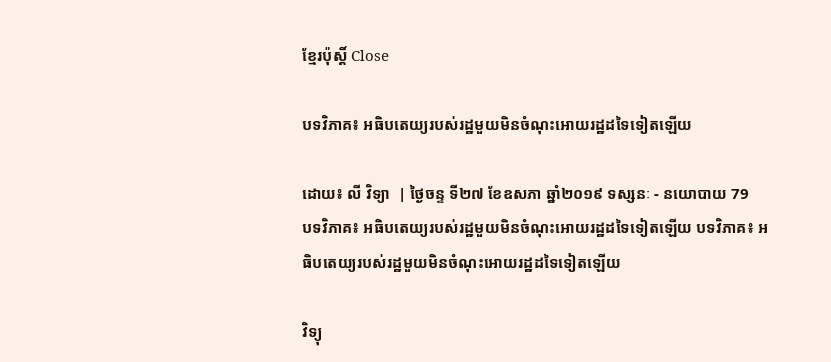ខ្មែរប៉ុស្ដិ៍ Close

បទវិភាគ៖ អធិបតេយ្យរបស់រដ្ឋមួយមិនចំណុះអោយរដ្ឋដទៃទៀតឡើយ

ដោយ៖ លី វិទ្យា  | ថ្ងៃចន្ទ ទី២៧ ខែឧសភា ឆ្នាំ២០១៩ ទស្សនៈ - នយោបាយ 79
បទវិភាគ៖ អធិបតេយ្យរបស់រដ្ឋមួយមិនចំណុះអោយរដ្ឋដទៃទៀតឡើយ បទវិភាគ៖ អធិបតេយ្យរបស់រដ្ឋមួយមិនចំណុះអោយរដ្ឋដទៃទៀតឡើយ

វិទ្យុ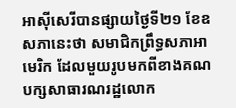អាស៊ីសេរីបានផ្សាយថ្ងៃទី២១ ខែឧសភានេះថា សមាជិកព្រឹទ្ធសភាអាមេរិក ដែលមួយរូបមកពីខាងគណបក្សសាធារណរដ្ឋលោក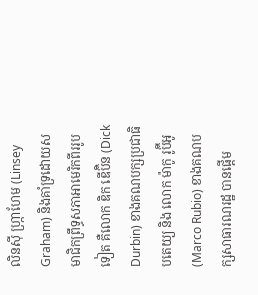លិនស៊ី ហ្ក្រាហែម (Linsey Graham) និងគាំទ្រដោយសមាជិកព្រឹទ្ធសភាអាមេរិកពីររូបទៀត គឺលោក ឌិក ឌើប៊ិន (Dick Durbin) ខាងគណបក្សប្រជាធិបតេយ្យ និង លោក ម៉ាកូ រូប៊ីអូ (Marco Rubio) ខាងគណបក្សសាធារណរដ្ឋ បានផ្តើម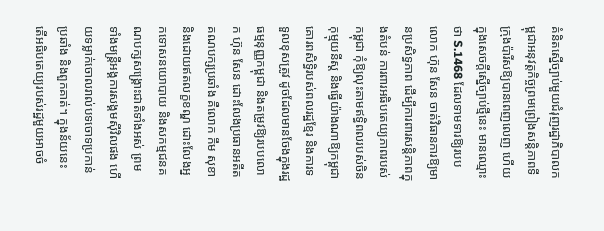គំនិតស្នើច្បាប់មួយជំរុញរដ្ឋាភិបាលកម្ពុជាអនុវត្តកិច្ចព្រមព្រៀងសន្តិភាពទីក្រុងប៉ារីសឱ្យបានពេញលេញ ហើយក្នុងសេចក្តីស្នើច្បាប់ថ្មីនេះ មានឈ្មោះថា S.1468 ដែលទាមទារឱ្យរបបលោក ហ៊ុន សែន ចាត់វិធានការឱ្យមានប្រសិទ្ធភាព ដើម្បីការពារសន្តិភាពក្នុងតំបន់ ការពារអធិបតេយ្យភាពរបស់កម្ពុជា កុំឱ្យលុះតាមឥទ្ធិពលរបស់ចិនកុម្មុយនីស្ត និងធ្វើយ៉ាងណាឱ្យកម្ពុជា គោរពសិទ្ធិរបស់ពលរដ្ឋខ្មែរ និងការទទួលខុសត្រូវ ដូចដែលមានចែងក្នុងរដ្ឋធម្មនុញ្ញកម្ពុជា និងតម្រូវឱ្យរបបលោក ហ៊ុន សែន ដោះលែងប្រធានអតីតគណបក្សប្រឆាំង គឺលោក កឹម សុខា និងដោយឥតលក្ខខណ្ឌ ដោះលែងអ្នកទោសនយោបាយ និងសកម្មជនគណបក្សសង្គ្រោះជាតិទាំងអស់ ព្រមទាំងមន្រ្តីអង្គការសង្គមស៊ីវិលផង ហើយទម្លាក់ចោលរាល់បទចោទប្រកាន់ប្រឆាំង និងពួកគាត់។ ក្នុងន័យនេះ តើអធិបតេយ្យរបស់រដ្ឋមួយអាចចំ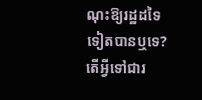ណុះឱ្យរដ្ឋដទៃទៀតបានឬទេ? តើអ្វីទៅជារ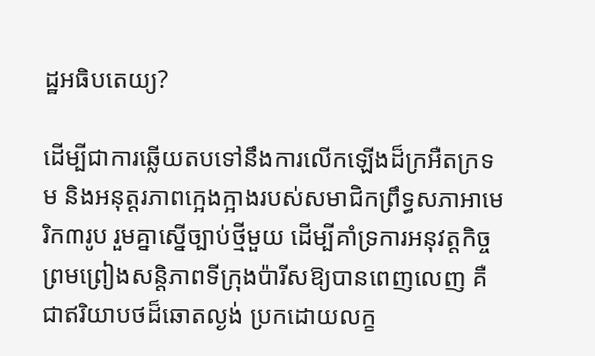ដ្ឋអធិបតេយ្យ?

ដើម្បីជាការឆ្លើយតបទៅនឹងការលើកឡើងដ៏ក្រអឺតក្រទម និងអនុត្តរភាពក្អេងក្អាងរបស់សមាជិកព្រឹទ្ធសភាអាមេរិក៣រូប រួមគ្នាស្នើច្បាប់ថ្មីមួយ ដើម្បីគាំទ្រការអនុវត្តកិច្ចព្រមព្រៀងសន្តិភាពទីក្រុងប៉ារីសឱ្យបានពេញលេញ គឺជាឥរិយាបថដ៏ឆោតល្ងង់ ប្រកដោយលក្ខ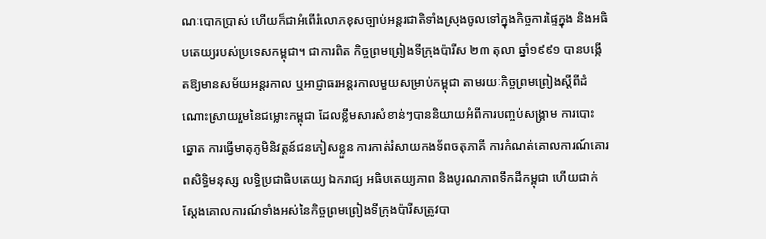ណៈបោកប្រាស់ ហើយក៏ជាអំពើរំលោភខុសច្បាប់អន្តរជាតិទាំងស្រុងចូលទៅក្នុងកិច្ចការផ្ទៃក្នុង និងអធិបតេយ្យរបស់ប្រទេសកម្ពុជា។ ជាការពិត កិច្ចព្រមព្រៀងទីក្រុងប៉ារីស ២៣ តុលា ឆ្នាំ១៩៩១ បានបង្កើតឱ្យមានសម័យអន្តរកាល ឬអាជ្ញាធរអន្តរកាលមួយសម្រាប់កម្ពុជា តាមរយៈកិច្ចព្រមព្រៀងស្តីពីដំណោះស្រាយរួមនៃជម្លោះកម្ពុជា ដែលខ្លឹមសារសំខាន់ៗបាននិយាយអំពីការបញ្ចប់សង្រ្គាម ការបោះឆ្នោត ការធ្វើមាតុភូមិនិវត្តន៍ជនភៀសខ្លួន ការកាត់រំសាយកងទ័ពចតុភាគី ការកំណត់គោលការណ៍គោរពសិទ្ធិមនុស្ស លទ្ធិប្រជាធិបតេយ្យ ឯករាជ្យ អធិបតេយ្យភាព និងបូរណភាពទឹកដីកម្ពុជា ហើយជាក់ស្តែងគោលការណ៍ទាំងអស់នៃកិច្ចព្រមព្រៀងទីក្រុងប៉ារីសត្រូវបា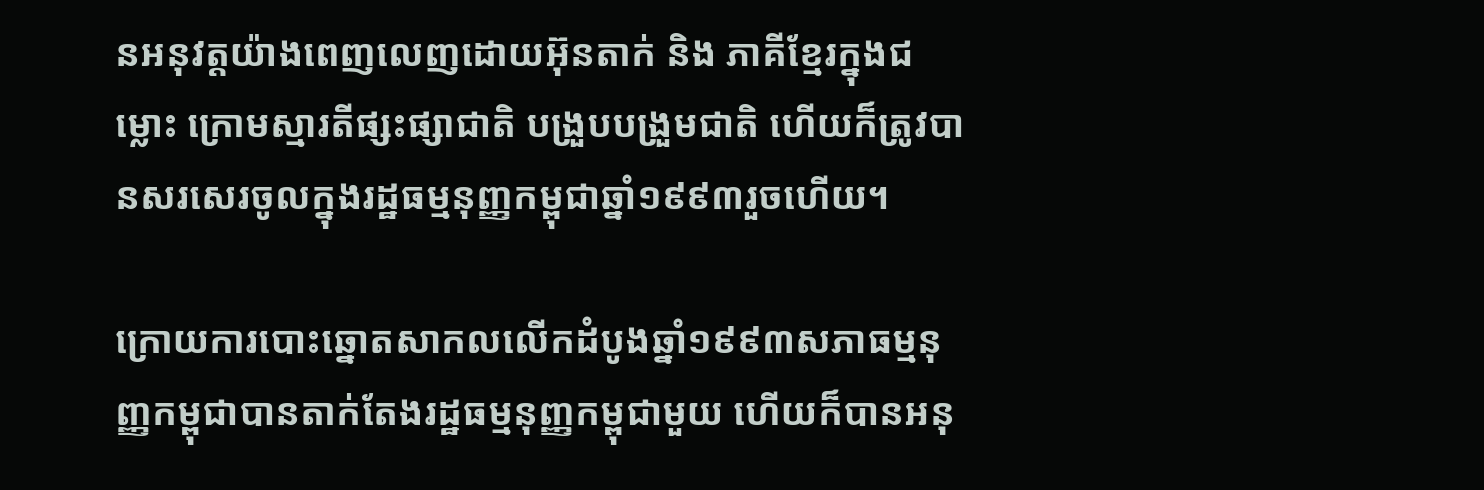នអនុវត្តយ៉ាងពេញលេញដោយអ៊ុនតាក់ និង ភាគីខ្មែរក្នុងជម្លោះ ក្រោមស្មារតីផ្សះផ្សាជាតិ បង្រួបបង្រួមជាតិ ហើយក៏ត្រូវបានសរសេរចូលក្នុងរដ្ឋធម្មនុញ្ញកម្ពុជាឆ្នាំ១៩៩៣រួចហើយ។

ក្រោយការបោះឆ្នោតសាកលលើកដំបូងឆ្នាំ១៩៩៣សភាធម្មនុញ្ញកម្ពុជាបានតាក់តែងរដ្ឋធម្មនុញ្ញកម្ពុជាមួយ ហើយក៏បានអនុ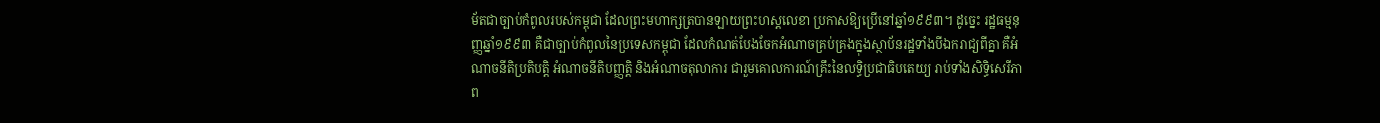ម័តជាច្បាប់កំពូលរបស់កម្ពុជា ដែលព្រះមហាក្សត្របានឡាយព្រះហស្តលេខា ប្រកាសឱ្យប្រើនៅឆ្នាំ១៩៩៣។ ដូច្នេះ រដ្ឋធម្មនុញ្ញឆ្នាំ១៩៩៣ គឺជាច្បាប់កំពូលនៃប្រទេសកម្ពុជា ដែលកំណត់បែងចែកអំណាចគ្រប់គ្រងក្នុងស្ថាប័នរដ្ឋទាំងបីឯករាជ្យពីគ្នា គឺអំណាចនីតិប្រតិបត្តិ អំណាចនីតិបញ្ញត្តិ និងអំណាចតុលាការ ជារួមគោលការណ៍គ្រឹះនៃលទ្ធិប្រជាធិបតេយ្យ រាប់ទាំងសិទ្ធិសេរីភាព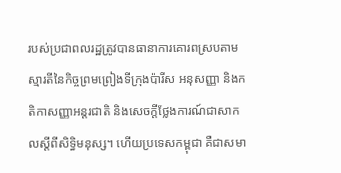របស់ប្រជាពលរដ្ឋត្រូវបានធានាការគោរពស្របតាមស្មារតីនៃកិច្ចព្រមព្រៀងទីក្រុងប៉ារីស អនុសញ្ញា និងកតិកាសញ្ញាអន្តរជាតិ និងសេចក្តីថ្លែងការណ៍ជាសាកលស្តីពីសិទ្ធិមនុស្ស។ ហើយប្រទេសកម្ពុជា គឺជាសមា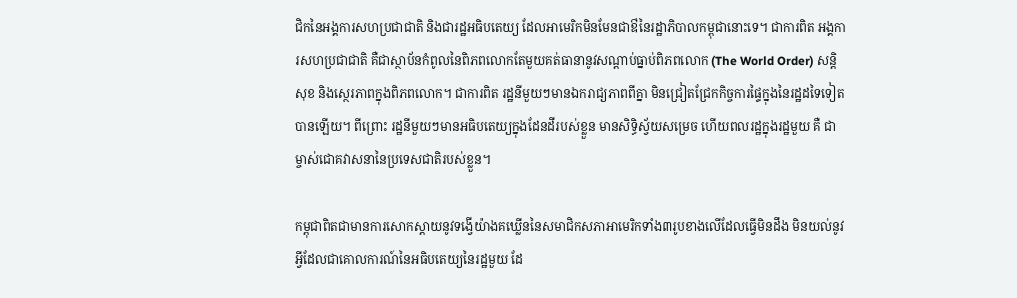ជិកនៃអង្គការសហប្រជាជាតិ និងជារដ្ឋអធិបតេយ្យ ដែលអាមេរិកមិនមែនជាឳនៃរដ្ឋាភិបាលកម្ពុជានោះទេ។ ជាការពិត អង្គការសហប្រជាជាតិ គឺជាស្ថាប័នកំពូលនៃពិភពលោកតែមួយគត់ធានានូវសណ្តាប់ធ្នាប់ពិភពលោក (The World Order) សន្តិសុខ និងស្ថេរភាពក្នុងពិភពលោក។ ជាការពិត រដ្ឋនីមួយៗមានឯករាជ្យភាពពីគ្នា មិនជ្រៀតជ្រែកកិច្ចការផ្ទៃក្នុងនៃរដ្ឋដទៃទៀតបានឡើយ។ ពីព្រោះ រដ្ឋនីមួយៗមានអធិបតេយ្យក្នុងដែនដីរបស់ខ្លួន មានសិទ្ធិស្វ័យសម្រេច ហើយពលរដ្ឋក្នុងរដ្ឋមួយ គឺ ជាម្ចាស់ជោគវាសនានៃប្រទេសជាតិរបស់ខ្លួន។

កម្ពុជាពិតជាមានការសោកស្តាយនូវទង្វើយ៉ាងគឃ្លើននៃសមាជិកសភាអាមេរិកទាំង៣រូបខាងលើដែលធ្វើមិនដឹង មិនយល់នូវអ្វីដែលជាគោលការណ៍នៃអធិបតេយ្យនៃរដ្ឋមួយ ដែ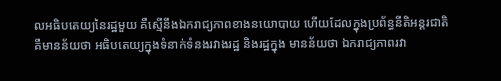លអធិបតេយ្យនៃរដ្ឋមួយ គឺស្មើនឹងឯករាជ្យភាពខាងនយោបាយ ហើយដែលក្នុងប្រព័ន្ធនីតិអន្តរជាតិ គឺមានន័យថា អធិបតេយ្យក្នុងទំនាក់ទំនងរវាងរដ្ឋ និងរដ្ឋក្នុង មានន័យថា ឯករាជ្យភាពរវា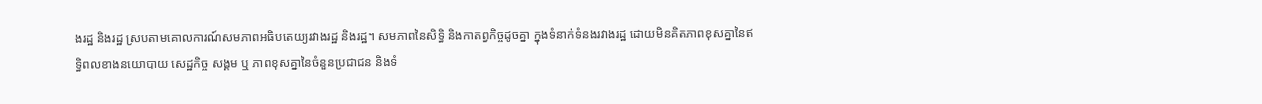ងរដ្ឋ និងរដ្ឋ ស្របតាមគោលការណ៍សមភាពអធិបតេយ្យរវាងរដ្ឋ និងរដ្ឋ។ សមភាពនៃសិទ្ធិ និងកាតព្វកិច្ចដូចគ្នា ក្នុងទំនាក់ទំនងរវាងរដ្ឋ ដោយមិនគិតភាពខុសគ្នានៃឥទ្ធិពលខាងនយោបាយ សេដ្ឋកិច្ច សង្គម ឬ ភាពខុសគ្នានៃចំនួនប្រជាជន និងទំ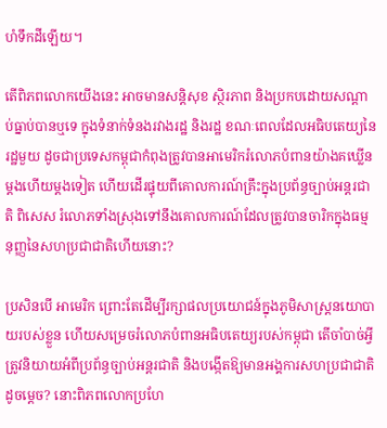ហំទឹកដីឡើយ។

តើពិភពលោកយើងនេះ អាចមានសន្តិសុខ ស្ថិរភាព និងប្រកបដោយសណ្តាប់ធ្នាប់បានឬទេ ក្នុងទំនាក់ទំនងរវាងរដ្ឋ និងរដ្ឋ ខណៈពេលដែលអធិបតេយ្យនៃរដ្ឋមួយ ដូចជាប្រទេសកម្ពុជាកំពុងត្រូវបានអាមេរិករំលោភបំពានយ៉ាងគឃ្លើនម្តងហើយម្តងទៀត ហើយដើរផ្ទុយពីគោលការណ៍គ្រឹះក្នុងប្រព័ន្ធច្បាប់អន្តរជាតិ ពិសេស រំលោភទាំងស្រុងទៅនឹងគោលការណ៍ដែលត្រូវបានចារិកក្នុងធម្មនុញ្ញនៃសហប្រជាជាតិហើយនោះ?

ប្រសិនបើ អាមេរិក ព្រោះតែដើម្បីរក្សាផលប្រយោជន៍ក្នុងភូមិសាស្រ្តនយោបាយរបស់ខ្លួន ហើយសម្រេចរំលោភបំពានអធិបតេយ្យរបស់កម្ពុជា តើចាំបាច់អ្វីត្រូវនិយាយអំពីប្រព័ន្ធច្បាប់អន្តរជាតិ និងបង្កើតឱ្យមានអង្គការសហប្រជាជាតិដូចម្តេច? នោះពិភពលោកប្រហែ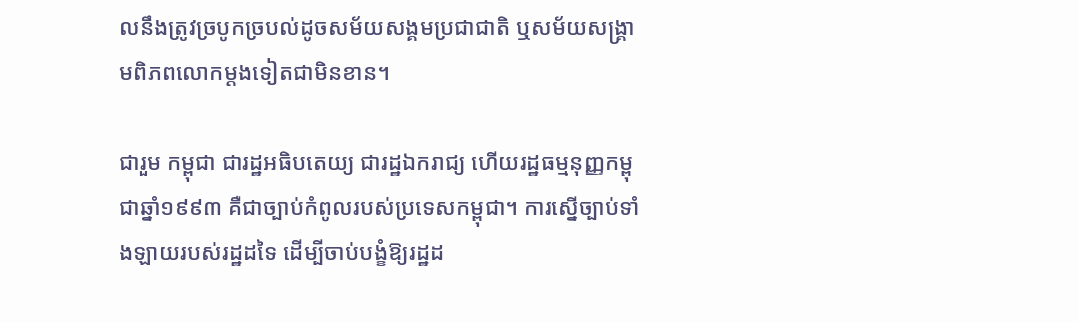លនឹងត្រូវច្របូកច្របល់ដូចសម័យសង្គមប្រជាជាតិ ឬសម័យសង្រ្គាមពិភពលោកម្តងទៀតជាមិនខាន។

ជារួម កម្ពុជា ជារដ្ឋអធិបតេយ្យ ជារដ្ឋឯករាជ្យ ហើយរដ្ឋធម្មនុញ្ញកម្ពុជាឆ្នាំ១៩៩៣ គឺជាច្បាប់កំពូលរបស់ប្រទេសកម្ពុជា។ ការស្នើច្បាប់ទាំងឡាយរបស់រដ្ឋដទៃ ដើម្បីចាប់បង្ខំឱ្យរដ្ឋដ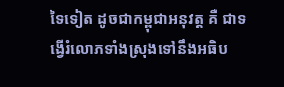ទៃទៀត ដូចជាកម្ពុជាអនុវត្ត គឺ ជាទង្វើរំលោភទាំងស្រុងទៅនឹងអធិប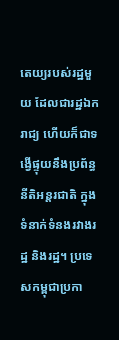តេយ្យរបស់រដ្ឋមួយ ដែលជារដ្ឋឯករាជ្យ ហើយក៏ជាទង្វើផ្ទុយនឹងប្រព័ន្ធនីតិអន្តរជាតិ ក្នុងទំនាក់ទំនងរវាងរដ្ឋ និងរដ្ឋ។ ប្រទេសកម្ពុជាប្រកា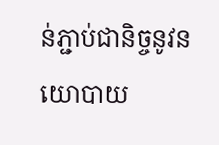ន់ភ្ជាប់ជានិច្ចនូវនយោបាយ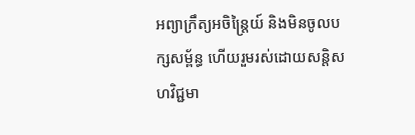អព្យាក្រឹត្យអចិន្ត្រៃយ៍ និងមិនចូលបក្សសម្ព័ន្ធ ហើយរួមរស់ដោយសន្តិសហវិជ្ជមា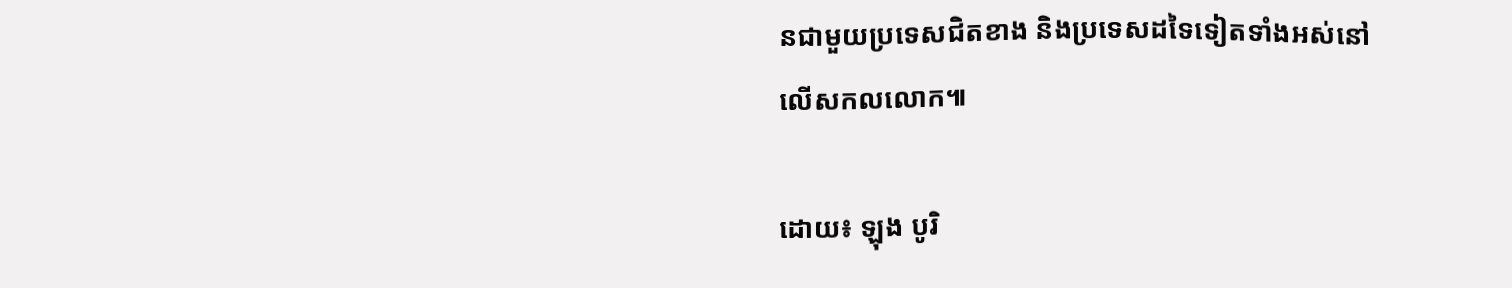នជាមួយប្រទេសជិតខាង និងប្រទេសដទៃទៀតទាំងអស់នៅលើសកលលោក៕

ដោយ៖ ឡុង បូរិ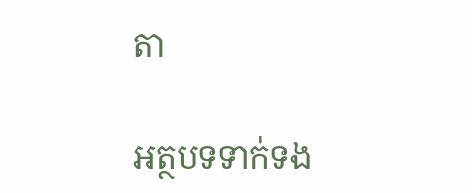តា

អត្ថបទទាក់ទង